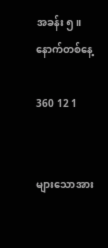အခန်း ၅။နောက်တစ်နေ့

360 12 1


များသောအား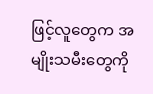ဖြင့်လူတွေက အမျိုးသမီးတွေကို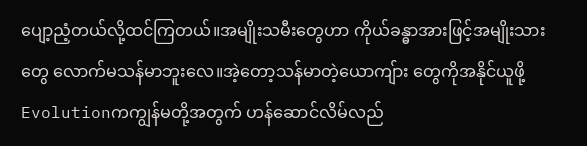ပျော့ညံ့တယ်လို့ထင်ကြတယ်။အမျိုးသမီး‌တွေဟာ ကိုယ်ခန္ဓာအားဖြင့်အမျိုးသားတွေ‌ လောက်မသန်မာဘူးလေ။အဲ့တော့သန်မာတဲ့‌ယောကျ်ား‌ တွေကိုအနိုင်ယူဖို့Evolutionကကျွန်မတို့အတွက် ဟန်ဆောင်လိမ်လည်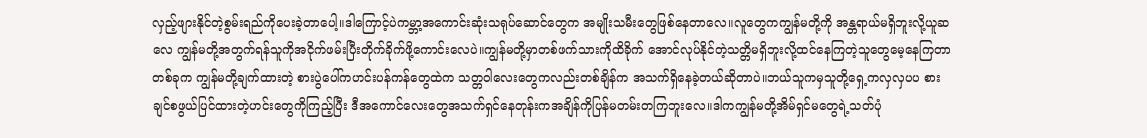လှည့်ဖျားနိုင်တဲ့စွမ်းရည်ကိုပေးခဲ့တာပေါ့။ဒါ‌‌ကြောင့်ပဲကမ္ဘာ့အကောင်းဆုံးသရုပ်ဆောင်တွေက အမျိုးသမီးတွေဖြစ်နေတာလေ။လူတွေကကျွန်မတို့ကို အန္တရာယ်မရှိဘူးလို့ယူဆလေ ကျွန်မတို့အတွက်ရန်သူကိုအငိုက်ဖမ်းပြီးတိုက်ခိုက်ဖို့ကောင်းလေပဲ။‌ကျွန်မတို့မှာတစ်ဖက်သားကိုထိခိုက်‌ အောင်လုပ်နိုင်တဲ့သတ္တိမရှိဘူးလို့ထင်နေကြတဲ့သူတွေမေ့နေကြတာတစ်ခုက ကျွန်မတို့ချက်ထားတဲ့ စားပွဲပေါ်ကဟင်းပန်ကန်တွေထဲက သတ္တဝါလေးတွေကလည်းတစ်ချိန်က အသက်ရှိနေခဲ့တယ်ဆိုတာပဲ။ဘယ်သူကမှသူတို့ရှေ့ကလှလှပပ စားချင်စဖွယ်ပြင်ထားတဲ့ဟင်းတွေကိုကြည့်ပြီး ဒီအကောင်လေးတွေအသက်ရှင်နေတုန်းကအချိန်ကိုပြန်မတမ်းတကြဘူးလေ။ဒါကကျွန်မတို့အိမ်ရှင်မတွေရဲ့သတ်ပုံ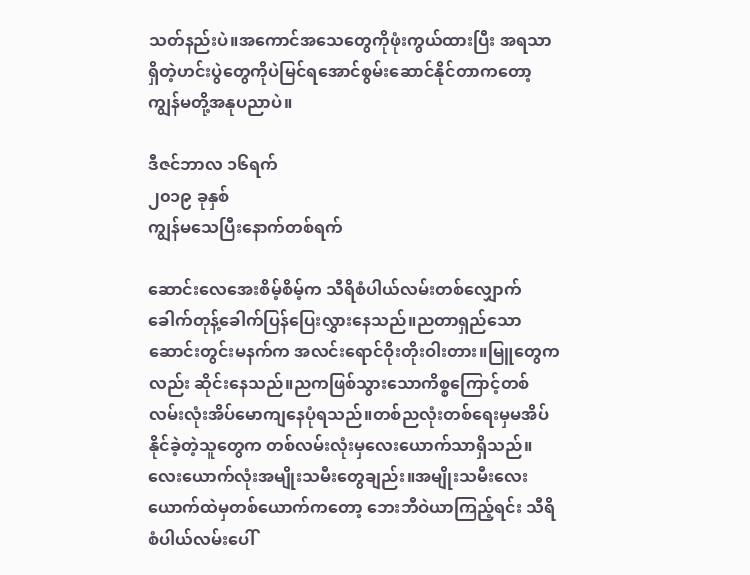သတ်နည်းပဲ။အကောင်အသေတွေကိုဖုံးကွယ်ထားပြီး အရသာရှိတဲ့ဟင်းပွဲတွေကိုပဲမြင်ရအောင်စွမ်းဆောင်နိုင်တာက‌တော့ကျွန်မတို့အနုပညာပဲ။

ဒီဇင်ဘာလ ၁၆ရက်
၂၀၁၉ ခုနှစ်
ကျွန်မသေပြီးနောက်တစ်ရက်

ဆောင်းလေအေးစိမ့်စိမ့်က သီရိစံပါယ်လမ်းတစ်လျှောက်ခေါက်တုန့်ခေါက်ပြန်ပြေးလွှားနေသည်။ညတာရှည်သောဆောင်းတွင်းမနက်က အလင်းရောင်ဝိုးတိုးဝါးတား။မြူတွေကလည်း ဆိုင်းနေသည်။ညကဖြစ်သွားသောကိစ္စကြောင့်တစ်လမ်းလုံးအိပ်မောကျနေပုံရသည်။တစ်ညလုံးတစ်ရေးမှမအိပ်နိုင်ခဲ့တဲ့သူတွေက တစ်လမ်းလုံးမှလေးယောက်သာရှိသည်။လေးယောက်လုံးအမျိုးသမီးတွေချည်း။အမျိုးသမီးလေးယောက်ထဲမှတစ်ယောက်ကတော့ ဘေးဘီဝဲယာကြည့်ရင်း သီရိစံပါယ်လမ်းပေါ်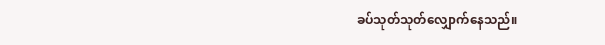ခပ်သုတ်သုတ်လျှောက်နေသည်။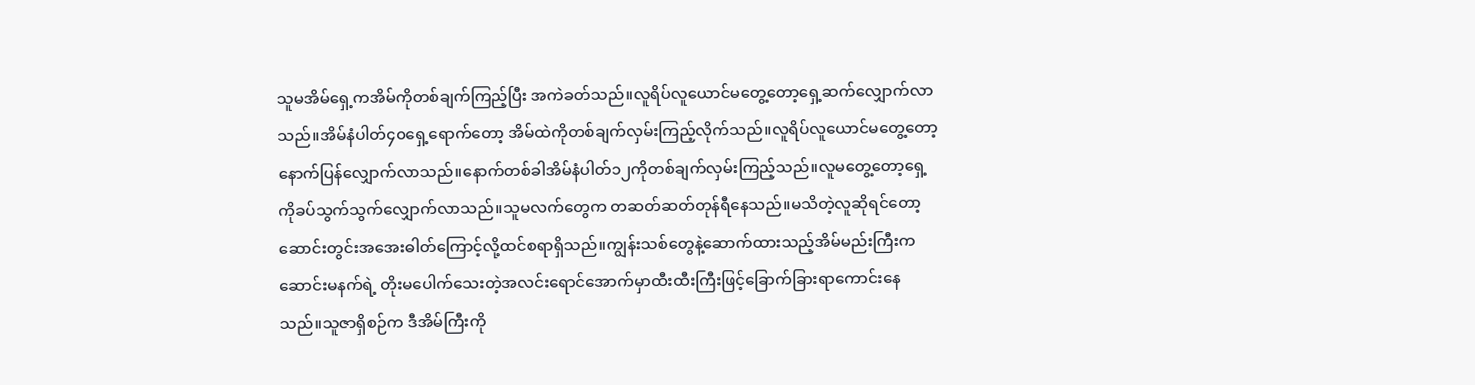သူမအိမ်ရှေ့ကအိမ်ကိုတစ်ချက်ကြည့်ပြီး အကဲခတ်သည်။လူရိပ်လူယောင်မတွေ့တော့ရှေ့ဆက်လျှောက်လာသည်။အိမ်နံပါတ်၄၀ရှေ့ရောက်တော့ အိမ်ထဲကိုတစ်ချက်လှမ်းကြည့်လိုက်သည်။လူရိပ်လူယောင်မတွေ့တော့နောက်ပြန်လျှောက်လာသည်။နောက်တစ်ခါအိမ်နံပါတ်၁၂ကိုတစ်ချက်လှမ်းကြည့်သည်။လူမတွေ့တော့ရှေ့ကိုခပ်သွက်သွက်လျှောက်လာသည်။သူမလက်တွေက တဆတ်ဆတ်တုန်ရီနေသည်။မသိတဲ့လူဆိုရင်တော့ ဆောင်းတွင်းအအေးဓါတ်ကြောင့်လို့ထင်စရာရှိသည်။ကျွန်းသစ်တွေနဲ့ဆောက်ထားသည့်အိမ်မည်းကြီးကဆောင်းမနက်ရဲ့ တိုးမပေါက်သေးတဲ့အလင်းရောင်အောက်မှာထီးထီးကြီးဖြင့်ခြောက်ခြားရာကောင်းနေသည်။သူဇာရှိစဉ်က ဒီအိမ်ကြီးကို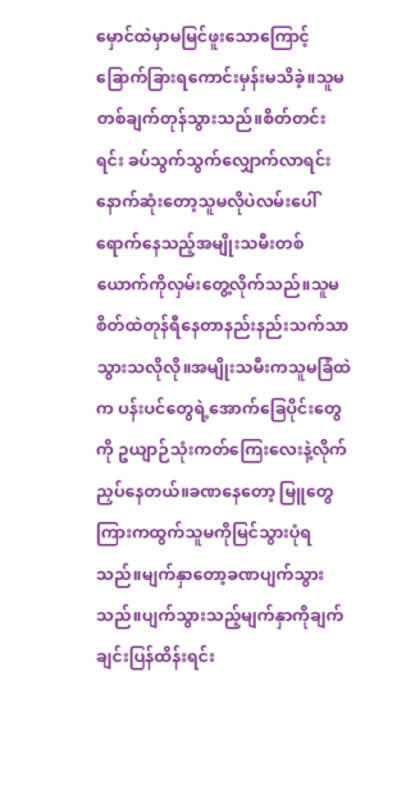မှောင်ထဲမှာမမြင်ဖူးသောကြောင့် ခြောက်ခြားရကောင်းမှန်းမသိခဲ့။သူမတစ်ချက်တုန်သွားသည်။စိတ်တင်းရင်း ခပ်သွက်သွက်လျှောက်လာရင်း နောက်ဆုံးတော့သူမလိုပဲလမ်းပေါ်ရောက်နေသည့်အမျိုးသမီးတစ်ယောက်ကိုလှမ်းတွေ့လိုက်သည်။သူမစိတ်ထဲတုန်ရီနေတာနည်းနည်းသက်သာသွားသလိုလို။အမျိုးသမီးကသူမခြံထဲက ပန်းပင်တွေရဲ့အောက်ခြေပိုင်းတွေကို ဥယျာဉ်သုံးကတ်ကြေးလေးနဲ့လိုက်ညှပ်နေတယ်။ခဏနေတော့ မြူတွေကြားကထွက်သူမကိုမြင်သွားပုံရသည်။မျက်နှာတော့ခဏပျက်သွားသည်။ပျက်သွားသည့်မျက်နှာကိုချက်ချင်းပြန်ထိန်းရင်း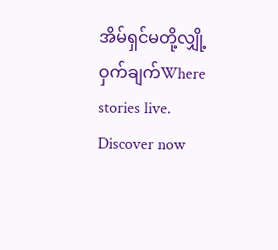အိမ်ရှင်မတို့လျှို့ဝှက်ချက်Where stories live. Discover now